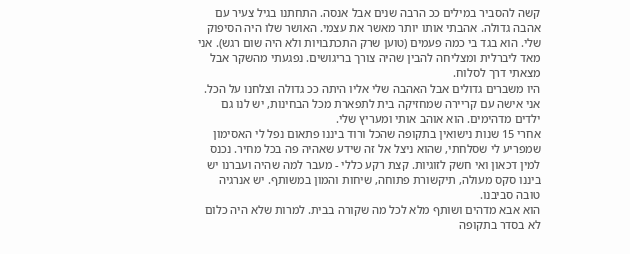קשה להסביר במילים ככ הרבה שנים אבל אנסה. התחתנו בגיל צעיר עם אהבה גדולה. אהבתי אותו יותר מאשר את עצמי. האושר שלו היה הסיפוק שלי. הוא בגד בי כמה פעמים (טוען שרק התכתבויות ולא היה שום רגש). אני מאד ליברלית ומצליחה להבין שהיה צורך בריגושים. נפגעתי מהשקר אבל מצאתי דרך לסלוח.
היו משברים גדולים אבל האהבה שלי אליו היתה ככ גדולה וצלחנו על הכל. אני אישה עם קריירה שמחזיקה בית לתפארת מכל הבחינות, יש לנו גם ילדים מדהימים. הוא אוהב אותי ומעריץ שלי.
אחרי 15 שנות נישואין בתקופה שהכל ורוד ביננו פתאום נפל לי האסימון שמפריע לי שסלחתי, שהוא ניצל אל זה שידע שאהיה פה בכל מחיר. נכנס למין דכאון ואי חשק לזוגיות. קצת רקע כללי - מעבר למה שהיה ועברנו יש ביננו סקס מעולה, תיקשורת פתוחה, שיחות והמון במשותף. יש אנרגיה טובה סביבנו.
הוא אבא מדהים ושותף מלא לכל מה שקורה בבית. למרות שלא היה כלום לא בסדר בתקופה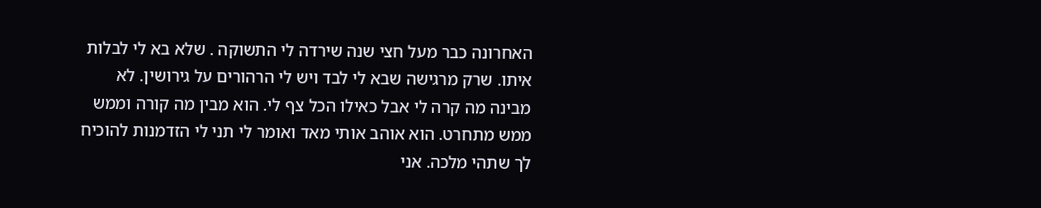האחרונה כבר מעל חצי שנה שירדה לי התשוקה . שלא בא לי לבלות איתו. שרק מרגישה שבא לי לבד ויש לי הרהורים על גירושין. לא מבינה מה קרה לי אבל כאילו הכל צף לי. הוא מבין מה קורה וממש ממש מתחרט. הוא אוהב אותי מאד ואומר לי תני לי הזדמנות להוכיח לך שתהי מלכה. אני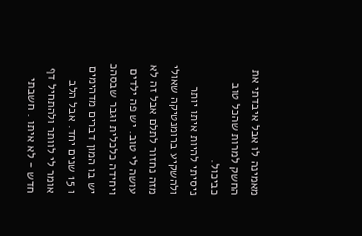מאמינה לו אבל איבדתי את החשק למרות שהכל טוב כביכול.
ניסיתי להיות איתו יותר ולהשקיע ברומנטיקה שאולי מזה נחזור לתלם אבל זה לא עושה לי טוב. יש פה ילדים ויחידה כלכלית וגבר שבסהכ יש בו המון דברים מדהימים ו 15 שנים יחד. אבל הלב אומר לי לוותר ולהתחיל דף חדש - לא איתו . חשבתי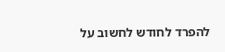להפרד לחודש לחשוב על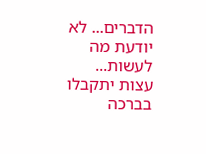הדברים... לא יודעת מה לעשות...
עצות יתקבלו בברכה